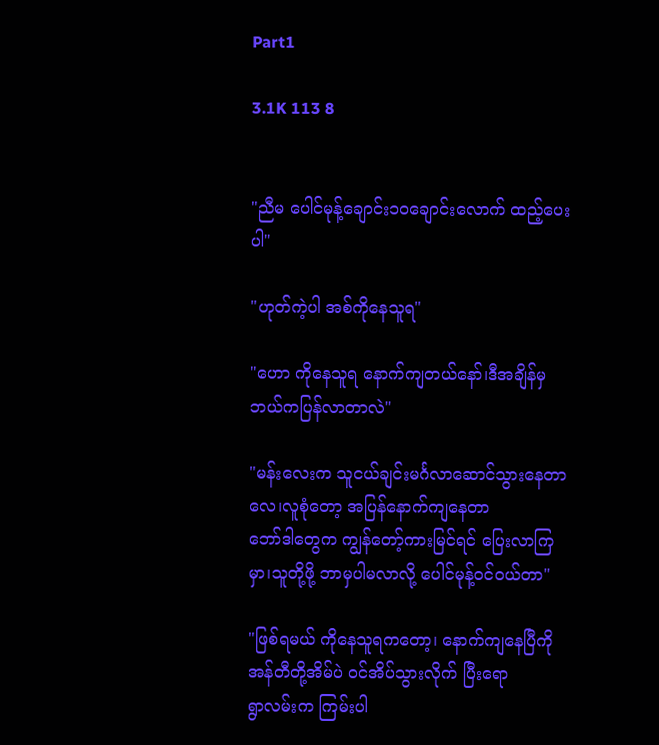Part1

3.1K 113 8


"ညီမ ပေါင်မုန့်ချောင်း၁၀ချောင်းလောက် ထည့်ပေးပါ"

"ဟုတ်ကဲ့ပါ အစ်ကိုနေသူရ"

"ဟော ကိုနေသူရ နောက်ကျတယ်နော်၊ဒီအချိန်မှ ဘယ်ကပြန်လာတာလဲ"

"မန်းလေးက သူငယ်ချင်းမင်္ဂလာဆောင်သွားနေတာလေ၊လူစုံတော့ အပြန်နောက်ကျနေတာ
ဘော်ဒါတွေက ကျွန်တော့်ကားမြင်ရင် ပြေးလာကြမှာ၊သူတို့ဖို့ ဘာမှပါမလာလို့ ပေါင်မုန့်ဝင်ဝယ်တာ"

"ဖြစ်ရမယ် ကိုနေသူရကတော့၊ နောက်ကျနေပြီကို အန်တီတို့အိမ်ပဲ ဝင်အိပ်သွားလိုက် ပြီးရော
ရွာလမ်းက ကြမ်းပါ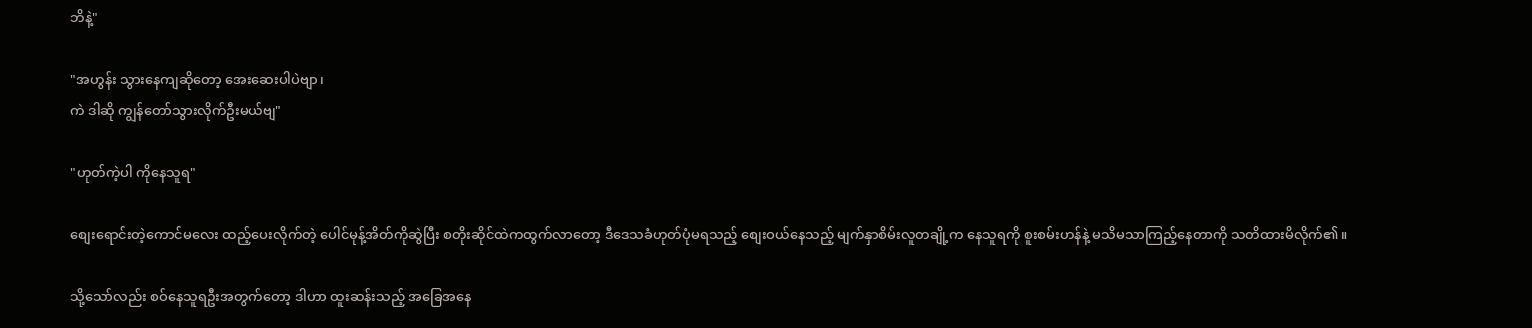ဘိနဲ့"

"အဟွန်း သွားနေကျဆိုတော့ အေးဆေးပါပဲဗျာ၊
ကဲ ဒါဆို ကျွန်တော်သွားလိုက်ဦးမယ်ဗျ"

"ဟုတ်ကဲ့ပါ ကိုနေသူရ"

စျေးရောင်းတဲ့ကောင်မလေး ထည့်ပေးလိုက်တဲ့ ပေါင်မုန့်အိတ်ကိုဆွဲပြီး စတိုးဆိုင်ထဲကထွက်လာတော့ ဒီဒေသခံဟုတ်ပုံမရသည့် စျေးဝယ်နေသည့် မျက်နှာစိမ်းလူတချို့က နေသူရကို စူးစမ်းဟန်နဲ့ မသိမသာကြည့်နေတာကို သတိထားမိလိုက်၏။

သို့သော်လည်း စဝ်နေသူရဦးအတွက်တော့ ဒါဟာ ထူးဆန်းသည့် အခြေအနေ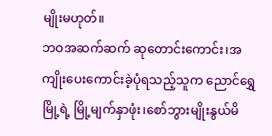မျိုးမဟုတ်။
ဘဝအဆက်ဆက် ဆုတောင်းကောင်း၊အကျိုးပေးကောင်းခဲ့ပုံရသည့်သူက ညောင်ရွှေမြို့ရဲ့ မြို့မျက်နှာဖုံး၊စော်ဘွားမျိုးနွယ်မိ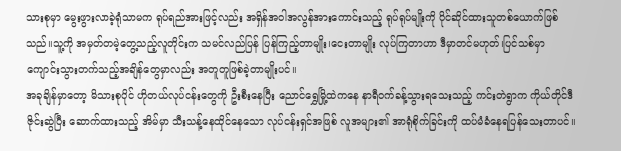သားစုမှာ မွေးဖွားလာခဲ့ရုံသာမက ရုပ်ရည်အားဖြင့်လည်း အရှိန်အဝါအလွန်အားကောင်းသည့် ရုပ်ရုပ်မျိုးကို ပိုင်ဆိုင်ထားသူတစ်ယောက်ဖြစ်သည်။သူ့ကို အမှတ်တမဲ့တွေ့သည့်လူတိုင်းက သမင်လည်ပြန် ပြန်ကြည့်တာမျိုး၊ငေးတာမျိုး လုပ်ကြတာဟာ ဒီမှာတင်မဟုတ်၊ပြင်သစ်မှာ ကျောင်းသွားတက်သည့်အချိန်တွေမှာလည်း အတူတူဖြစ်ခဲ့တာမျိုးပင်။
အခုချိန်မှာတော့ မိသားစုပိုင် ဟိုတယ်လုပ်ငန်းတွေကို ဦးစီးနေပြီး ညောင်ရွှေမြို့ထဲကနေ နာရီဝက်ခန့်သွားရသေးသည့် ကင်းတဲရွာက ကိုယ်တိုင်ဒီဇိုင်းဆွဲပြီး ဆောက်ထားသည့် အိမ်မှာ သီးသန့်နေထိုင်နေသော လုပ်ငန်းရှင်အဖြစ် လူအများ၏ အာရုံစိုက်ခြင်းကို ထပ်မံခံနေရပြန်သေးတာပင်။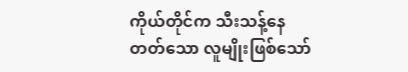ကိုယ်တိုင်က သီးသန့်နေတတ်သော လူမျိုးဖြစ်သော်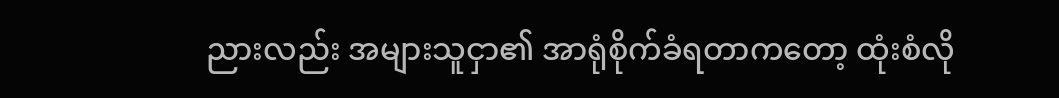ညားလည်း အများသူငှာ၏ အာရုံစိုက်ခံရတာကတော့ ထုံးစံလို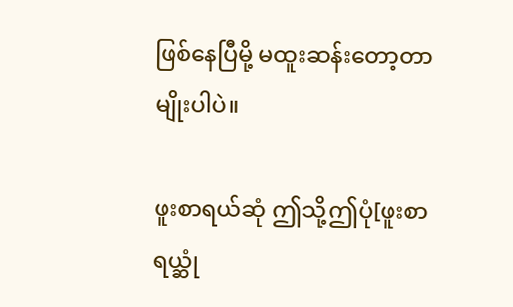ဖြစ်နေပြီမို့ မထူးဆန်းတော့တာမျိုးပါပဲ။

ဖူးစာရယ်ဆုံ ဤသို့ဤပုံ[ဖူးစာရယ္ဆုံ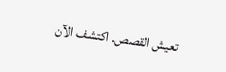تعيش القصص. اكتشف الآن